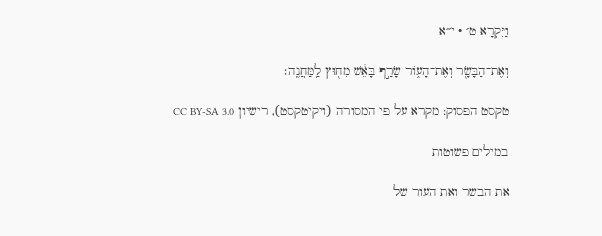וַיִּקְרָא ט׳ · י״א

וְאֶת־הַבָּשָׂ֖ר וְאֶת־הָע֑וֹר שָׂרַ֣ף בָּאֵ֔שׁ מִח֖וּץ לַֽמַּחֲנֶֽה׃

טקסט הפסוק: מקרא על פי המסורה (ויקיטקסט), רישיון CC BY-SA 3.0

במילים פשוטות

את הבשר ואת העור של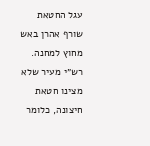עגל החטאת שורף אהרן באש מחוץ למחנה. רש״י מעיר שלא מצינו חטאת חיצונה, כלומר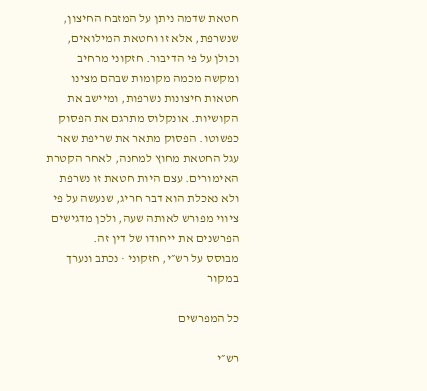חטאת שדמה ניתן על המזבח החיצון, שנשרפת, אלא זו וחטאת המילואים, וכולן על פי הדיבור. חזקוני מרחיב ומקשה מכמה מקומות שבהם מצינו חטאות חיצונות נשרפות, ומיישב את הקושיות. אונקלוס מתרגם את הפסוק כפשוטו. הפסוק מתאר את שריפת שאר עגל החטאת מחוץ למחנה, לאחר הקטרת האימורים. עצם היות חטאת זו נשרפת ולא נאכלת הוא דבר חריג, שנעשה על פי ציווי מפורש לאותה שעה, ולכן מדגישים הפרשנים את ייחודו של דין זה.
מבוסס על רש״י, חזקוני · נכתב ונערך במקור

כל המפרשים

רש״י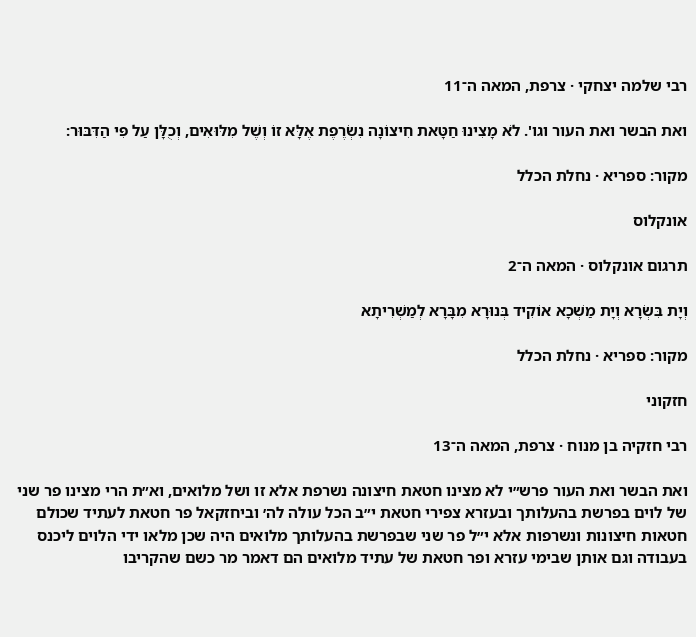רבי שלמה יצחקי · צרפת, המאה ה־11

ואת הבשר ואת העור וגו'. לֹא מָצִינוּ חַטָּאת חִיצוֹנָה נִשְֹרֶפֶת אֶלָּא זוֹ וְשֶׁל מִלּוּאִים, וְכֻלָּן עַל פִּי הַדִּבּוּר:

מקור: ספריא · נחלת הכלל

אונקלוס

תרגום אונקלוס · המאה ה־2

וְיָת בִּשְׂרָא וְיָת מַשְׁכָא אוֹקִיד בְּנוּרָא מִבָּרָא לְמַשְׁרִיתָא

מקור: ספריא · נחלת הכלל

חזקוני

רבי חזקיה בן מנוח · צרפת, המאה ה־13

ואת הבשר ואת העור פרש״י לא מצינו חטאת חיצונה נשרפת אלא זו ושל מלואים, וא״ת הרי מצינו פר שני של לוים בפרשת בהעלותך ובעזרא צפירי חטאת י״ב הכל עולה לה׳ וביחזקאל פר חטאת לעתיד שכולם חטאות חיצונות ונשרפות אלא י״ל פר שני שבפרשת בהעלותך מלואים היה שכן מלאו ידי הלוים ליכנס בעבודה וגם אותן שבימי עזרא ופר חטאת של עתיד מלואים הם דאמר מר כשם שהקריבו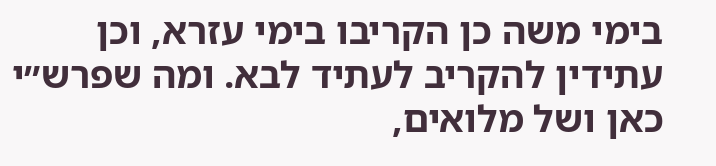בימי משה כן הקריבו בימי עזרא, וכן עתידין להקריב לעתיד לבא. ומה שפרש״י כאן ושל מלואים,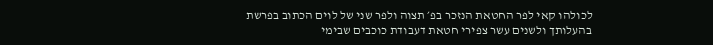לכולהו קאי לפר החטאת הנזכר בפ׳ תצוה ולפר שני של לוים הכתוב בפרשת בהעלותך ולשנים עשר צפירי חטאת דעבודת כוכבים שבימי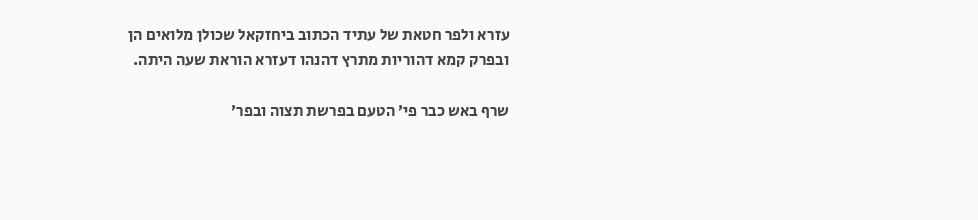עזרא ולפר חטאת של עתיד הכתוב ביחזקאל שכולן מלואים הן ובפרק קמא דהוריות מתרץ דהנהו דעזרא הוראת שעה היתה.

שרף באש כבר פי׳ הטעם בפרשת תצוה ובפר׳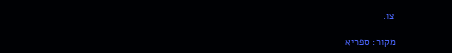צו.

מקור: ספריא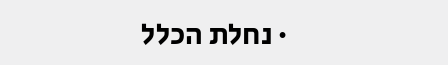· נחלת הכלל